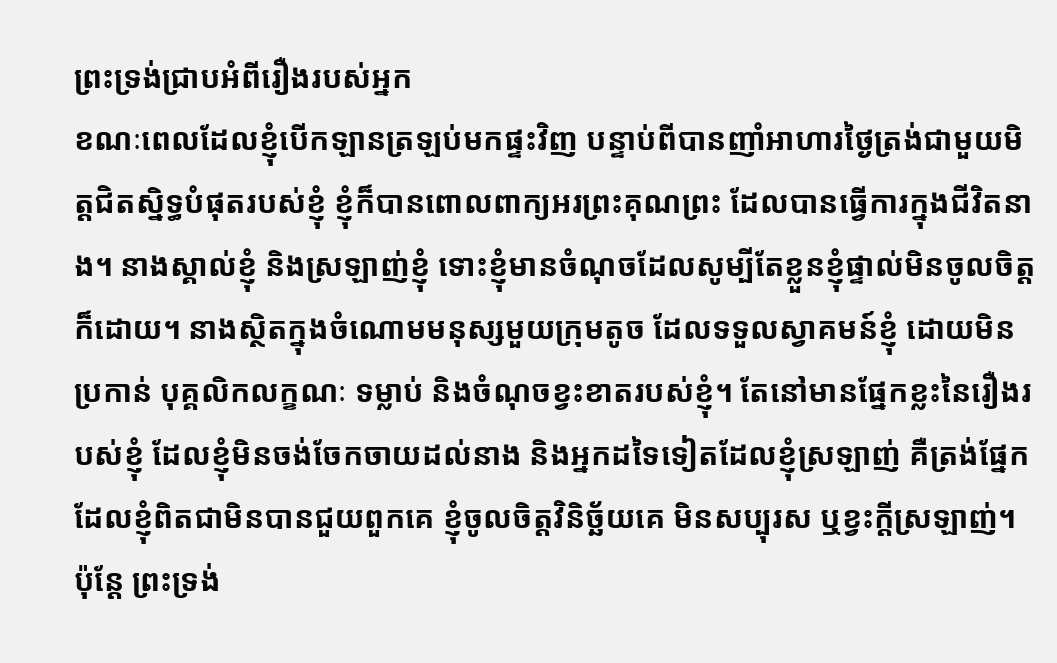ព្រះទ្រង់ជ្រាបអំពីរឿងរបស់អ្នក
ខណៈពេលដែលខ្ញុំបើកឡានត្រឡប់មកផ្ទះវិញ បន្ទាប់ពីបានញាំអាហារថ្ងៃត្រង់ជាមួយមិត្តជិតស្និទ្ធបំផុតរបស់ខ្ញុំ ខ្ញុំក៏បានពោលពាក្យអរព្រះគុណព្រះ ដែលបានធ្វើការក្នុងជីវិតនាង។ នាងស្គាល់ខ្ញុំ និងស្រឡាញ់ខ្ញុំ ទោះខ្ញុំមានចំណុចដែលសូម្បីតែខ្លួនខ្ញុំផ្ទាល់មិនចូលចិត្តក៏ដោយ។ នាងស្ថិតក្នុងចំណោមមនុស្សមួយក្រុមតូច ដែលទទួលស្វាគមន៍ខ្ញុំ ដោយមិនប្រកាន់ បុគ្គលិកលក្ខណៈ ទម្លាប់ និងចំណុចខ្វះខាតរបស់ខ្ញុំ។ តែនៅមានផ្នែកខ្លះនៃរឿងរបស់ខ្ញុំ ដែលខ្ញុំមិនចង់ចែកចាយដល់នាង និងអ្នកដទៃទៀតដែលខ្ញុំស្រឡាញ់ គឺត្រង់ផ្នែកដែលខ្ញុំពិតជាមិនបានជួយពួកគេ ខ្ញុំចូលចិត្តវិនិច្ឆ័យគេ មិនសប្បុរស ឬខ្វះក្តីស្រឡាញ់។ ប៉ុន្តែ ព្រះទ្រង់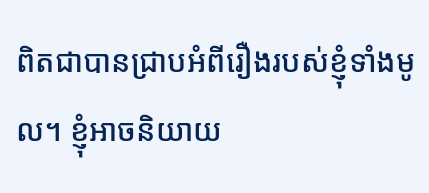ពិតជាបានជ្រាបអំពីរឿងរបស់ខ្ញុំទាំងមូល។ ខ្ញុំអាចនិយាយ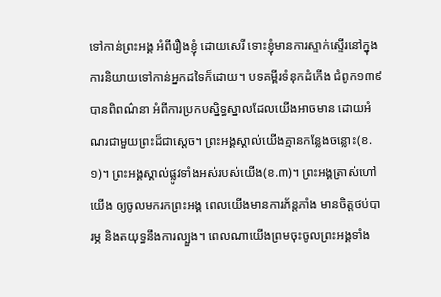ទៅកាន់ព្រះអង្គ អំពីរឿងខ្ញុំ ដោយសេរី ទោះខ្ញុំមានការស្ទាក់ស្ទើរនៅក្នុងការនិយាយទៅកាន់អ្នកដទៃក៏ដោយ។ បទគម្ពីរទំនុកដំកើង ជំពូក១៣៩ បានពិពណ៌នា អំពីការប្រកបស្និទ្ធស្នាលដែលយើងអាចមាន ដោយអំណរជាមួយព្រះដ៏ជាស្តេច។ ព្រះអង្គស្គាល់យើងគ្មានកន្លែងចន្លោះ(ខ.១)។ ព្រះអង្គស្គាល់ផ្លូវទាំងអស់របស់យើង(ខ.៣)។ ព្រះអង្គត្រាស់ហៅយើង ឲ្យចូលមករកព្រះអង្គ ពេលយើងមានការភ័ន្តភាំង មានចិត្តថប់បារម្ភ និងតយុទ្ធនឹងការល្បួង។ ពេលណាយើងព្រមចុះចូលព្រះអង្គទាំង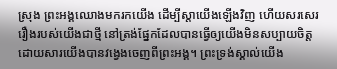ស្រុង ព្រះអង្គឈោងមករកយើង ដើម្បីស្តាយើងឡើងវិញ ហើយសរសេររឿងរបស់យើងជាថ្មី នៅត្រង់ផ្នែកដែលបានធ្វើឲ្យយើងមិនសប្បាយចិត្ត ដោយសារយើងបានវង្វេងចេញពីព្រះអង្គ។ ព្រះទ្រង់ស្គាល់យើង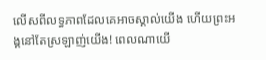លើសពីលទ្ធភាពដែលគេអាចស្គាល់យើង ហើយព្រះអង្គនៅតែស្រឡាញ់យើង! ពេលណាយើ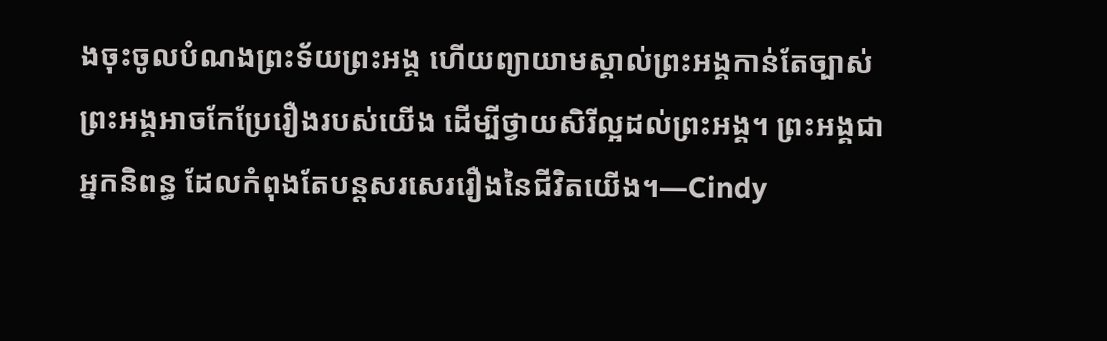ងចុះចូលបំណងព្រះទ័យព្រះអង្គ ហើយព្យាយាមស្គាល់ព្រះអង្គកាន់តែច្បាស់ ព្រះអង្គអាចកែប្រែរឿងរបស់យើង ដើម្បីថ្វាយសិរីល្អដល់ព្រះអង្គ។ ព្រះអង្គជាអ្នកនិពន្ធ ដែលកំពុងតែបន្តសរសេររឿងនៃជីវិតយើង។—Cindy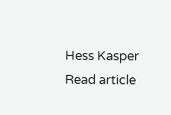Hess Kasper
Read article